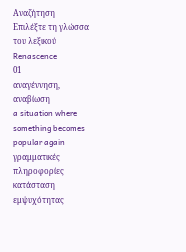Αναζήτηση
Επιλέξτε τη γλώσσα του λεξικού
Renascence
01
αναγέννηση, αναβίωση
a situation where something becomes popular again
γραμματικές πληροφορίες
κατάσταση εμψυχότητας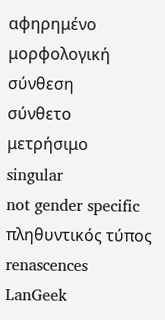αφηρημένο
μορφολογική σύνθεση
σύνθετο
μετρήσιμο
singular
not gender specific
πληθυντικός τύπος
renascences
LanGeek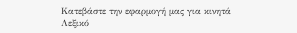Κατεβάστε την εφαρμογή μας για κινητά
Λεξικό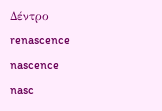Δέντρο
renascence
nascence
nasc